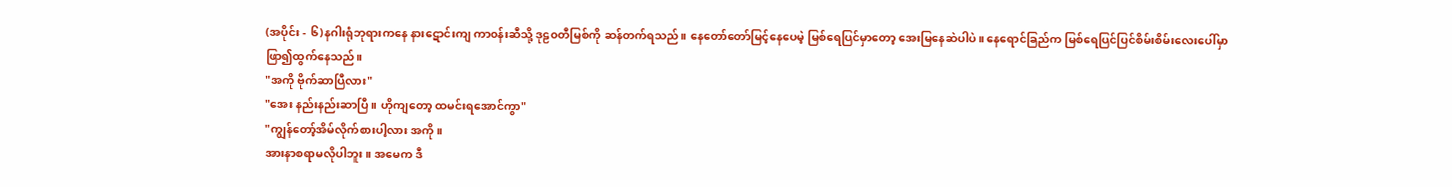(အပိုင်း - ၆)နဂါးရုံဘုရားကနေ နားဋောင်းကျ ကာ၀န်းဆီသို့ ဒုဠ၀တီမြစ်ကို ဆန်တက်ရသည်။ နေတော်တော်မြင့်နေပေမဲ့ မြစ်ရေပြင်မှာတော့ အေးမြနေဆဲပါပဲ။ နေရောင်ခြည်က မြစ်ရေပြင်ပြင်စိမ်းစိမ်းလေးပေါ်မှာ ဖြာ၍ထွက်နေသည်။
"အကို ဗိုက်ဆာပြီလား"
"အေး နည်းနည်းဆာပြီ။ ဟိုကျတော့ ထမင်းရအောင်ကွာ"
"ကျွန်တော့်အိမ်လိုက်စားပါ့လား အကို။
အားနာစရာမလိုပါဘူး။ အမေက ဒီ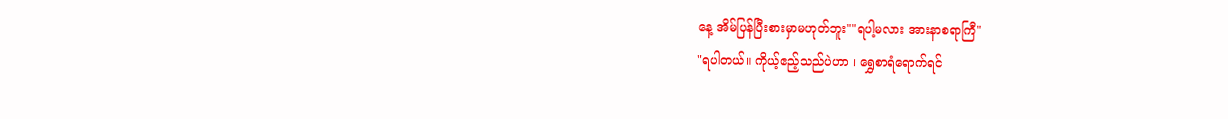နေ့ အိမ်ပြန်ပြီးစားမှာမဟုတ်ဘူး""ရပါ့မလား အားနာစရာကြီ"
"ရပါတယ်။ ကိုယ့်ဧည့်သည်ပဲဟာ ၊ ရွှေစာရံရောက်ရင်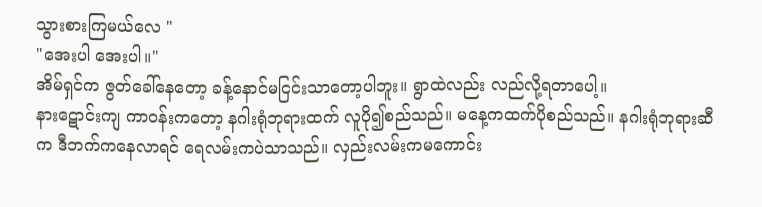သွားစားကြမယ်လေ "
"အေးပါ အေးပါ။"
အိမ်ရှင်က ဇွတ်ခေါ်နေတော့ ခန့်နောင်မငြင်းသာတော့ပါဘူး။ ရွာထဲလည်း လည်လို့ရတာပေါ့။
နားဋောင်းကျ ကာ၀န်းကတော့ နဂါးရုံဘုရားထက် လူပို၍စည်သည်။ မနေ့ကထက်ပိုစည်သည်။ နဂါးရုံဘုရားဆီက ဒီဘက်ကနေလာရင် ရေလမ်းကပဲသာသည်။ လှည်းလမ်းကမကောင်း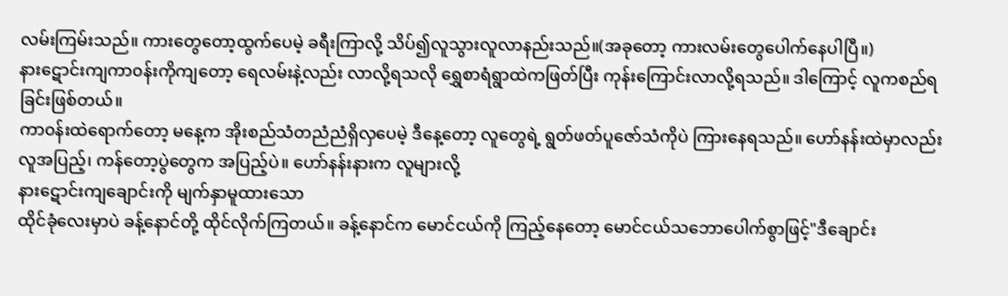လမ်းကြမ်းသည်။ ကားတွေတော့ထွက်ပေမဲ့ ခရီးကြာလို့ သိပ်၍လူသွားလူလာနည်းသည်။(အခုတော့ ကားလမ်းတွေပေါက်နေပါပြီ။)
နားဋောင်းကျကာ၀န်းကိုကျတော့ ရေလမ်းနဲ့လည်း လာလို့ရသလို ရွှေစာရံရွာထဲကဖြတ်ပြီး ကုန်းကြောင်းလာလို့ရသည်။ ဒါကြောင့် လူကစည်ရခြင်းဖြစ်တယ်။
ကာ၀န်းထဲရောက်တော့ မနေ့က အိုးစည်သံတညံညံရှိလှပေမဲ့ ဒီနေ့တော့ လူတွေရဲ့ ရွတ်ဖတ်ပူဇော်သံကိုပဲ ကြားနေရသည်။ ဟော်နန်းထဲမှာလည်း လူအပြည့်၊ ကန်တော့ပွဲတွေက အပြည့်ပဲ။ ဟော်နန်းနားက လူများလို့
နားဋောင်းကျချောင်းကို မျက်နှာမူထားသော
ထိုင်ခုံလေးမှာပဲ ခန့်နောင်တို့ ထိုင်လိုက်ကြတယ်။ ခန့်နောင်က မောင်ငယ်ကို ကြည့်နေတော့ မောင်ငယ်သဘောပေါက်စွာဖြင့်"ဒီချောင်း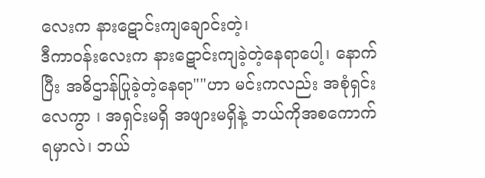လေးက နားဋောင်းကျချောင်းတဲ့၊
ဒီကာ၀န်းလေးက နားဋောင်းကျခဲ့တဲ့နေရာပေါ့၊ နောက်ပြီး အဓိဌာန်ပြုခဲ့တဲ့နေရာ""ဟာ မင်းကလည်း အစုံရှင်းလေကွာ ၊ အရှင်းမရှိ အဖျားမရှိနဲ့ ဘယ်ကိုအစကောက်ရမှာလဲ၊ ဘယ်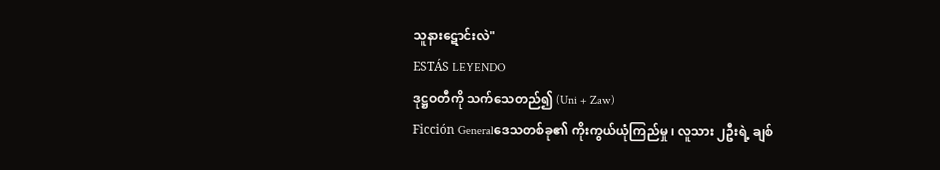သူနားဋောင်းလဲ"
ESTÁS LEYENDO
ဒုဋ္ဌဝတီကို သက်သေတည်၍ (Uni + Zaw)
Ficción Generalဒေသတစ်ခု၏ ကိုးကွယ်ယုံကြည်မှု ၊ လူသား ၂ဦးရဲ့ ချစ်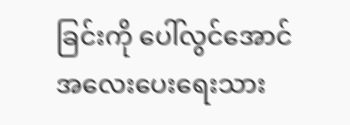ခြင်းကို ပေါ်လွင်အောင် အလေးပေးရေးသား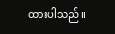ထားပါသည်။